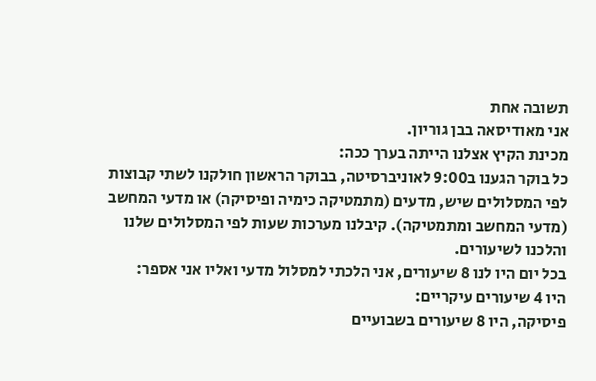תשובה אחת
אני מאודיסאה בבן גוריון.
מכינת הקיץ אצלנו הייתה בערך ככה:
כל בוקר הגענו ב9:00 לאוניברסיטה, בבוקר הראשון חולקנו לשתי קבוצות לפי המסלולים שיש, מדעים (מתמטיקה כימיה ופיסיקה) או מדעי המחשב (מדעי המחשב ומתמטיקה). קיבלנו מערכות שעות לפי המסלולים שלנו והלכנו לשיעורים.
בכל יום היו לנו 8 שיעורים, אני הלכתי למסלול מדעי ואליו אני אספר:
היו 4 שיעורים עיקריים:
פיסיקה, היו 8 שיעורים בשבועיים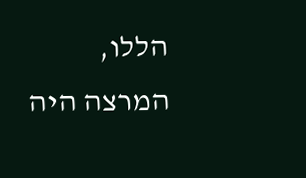הללו, המרצה היה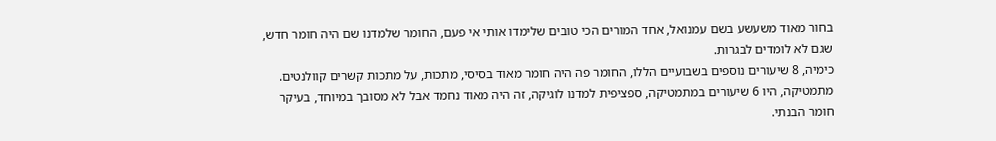בחור מאוד משעשע בשם עמנואל, אחד המורים הכי טובים שלימדו אותי אי פעם, החומר שלמדנו שם היה חומר חדש, שגם לא לומדים לבגרות.
כימיה, 8 שיעורים נוספים בשבועיים הללו, החומר פה היה חומר מאוד בסיסי, מתכות, על מתכות קשרים קוולנטים.
מתמטיקה, היו 6 שיעורים במתמטיקה, ספציפית למדנו לוגיקה, זה היה מאוד נחמד אבל לא מסובך במיוחד, בעיקר חומר הבנתי.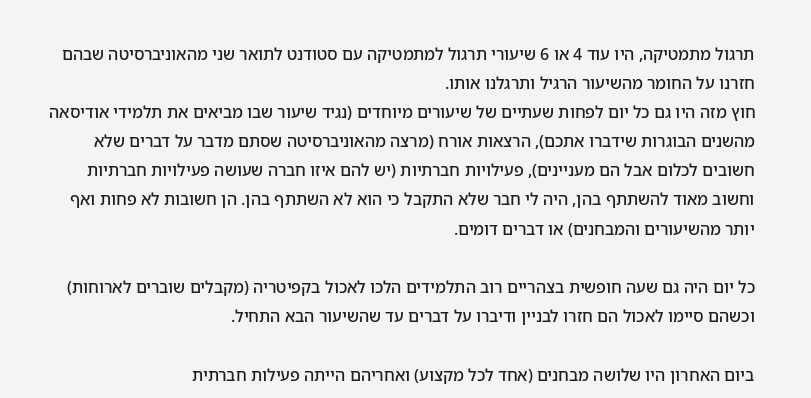תרגול מתמטיקה, היו עוד 4 או 6 שיעורי תרגול למתמטיקה עם סטודנט לתואר שני מהאוניברסיטה שבהם חזרנו על החומר מהשיעור הרגיל ותרגלנו אותו.
חוץ מזה היו גם כל יום לפחות שעתיים של שיעורים מיוחדים (נגיד שיעור שבו מביאים את תלמידי אודיסאה מהשנים הבוגרות שידברו אתכם), הרצאות אורח (מרצה מהאוניברסיטה שסתם מדבר על דברים שלא חשובים לכלום אבל הם מעניינים), פעילויות חברתיות (יש להם איזו חברה שעושה פעילויות חברתיות וחשוב מאוד להשתתף בהן, היה לי חבר שלא התקבל כי הוא לא השתתף בהן. הן חשובות לא פחות ואף יותר מהשיעורים והמבחנים) או דברים דומים.

כל יום היה גם שעה חופשית בצהריים רוב התלמידים הלכו לאכול בקפיטריה (מקבלים שוברים לארוחות) וכשהם סיימו לאכול הם חזרו לבניין ודיברו על דברים עד שהשיעור הבא התחיל.

ביום האחרון היו שלושה מבחנים (אחד לכל מקצוע) ואחריהם הייתה פעילות חברתית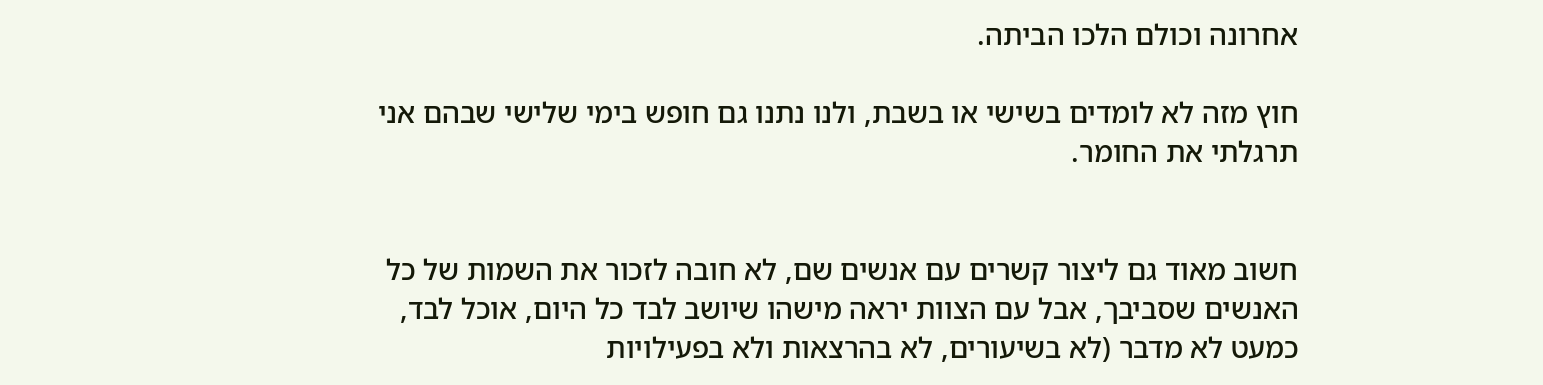אחרונה וכולם הלכו הביתה.

חוץ מזה לא לומדים בשישי או בשבת, ולנו נתנו גם חופש בימי שלישי שבהם אני תרגלתי את החומר.


חשוב מאוד גם ליצור קשרים עם אנשים שם, לא חובה לזכור את השמות של כל האנשים שסביבך, אבל עם הצוות יראה מישהו שיושב לבד כל היום, אוכל לבד, כמעט לא מדבר (לא בשיעורים, לא בהרצאות ולא בפעילויות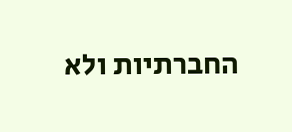החברתיות ולא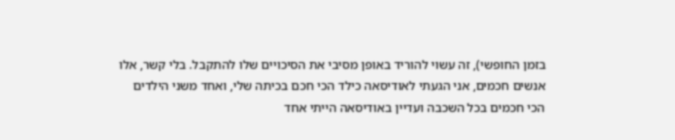בזמן החופשי), זה עשוי להוריד באופן מסיבי את הסיכויים שלו להתקבל. בלי קשר, אלו אנשים חכמים, אני הגעתי לאודיסאה כילד הכי חכם בכיתה שלי, ואחד משני הילדים הכי חכמים בכל השכבה ועדיין באודיסאה הייתי אחד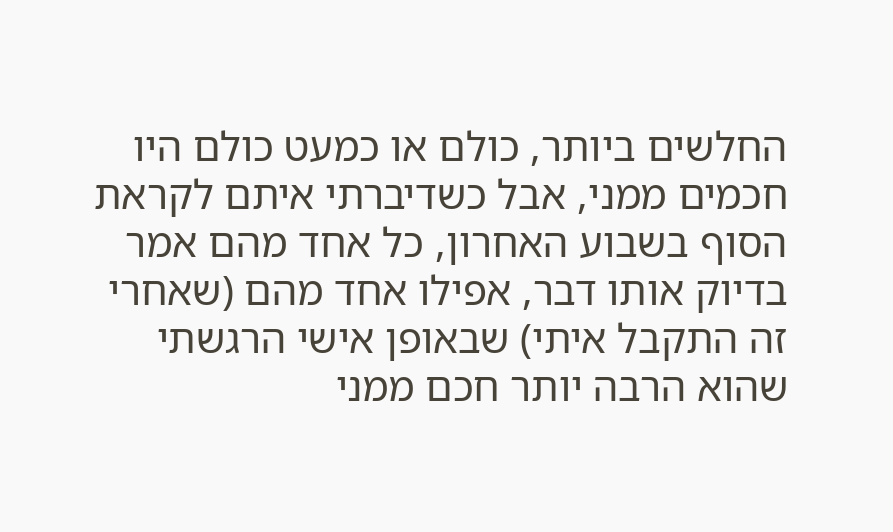החלשים ביותר, כולם או כמעט כולם היו חכמים ממני, אבל כשדיברתי איתם לקראת הסוף בשבוע האחרון, כל אחד מהם אמר בדיוק אותו דבר, אפילו אחד מהם (שאחרי זה התקבל איתי) שבאופן אישי הרגשתי שהוא הרבה יותר חכם ממני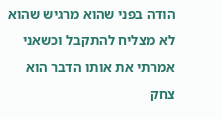הודה בפני שהוא מרגיש שהוא לא מצליח להתקבל וכשאני אמרתי את אותו הדבר הוא צחק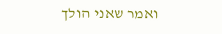ואמר שאני הולך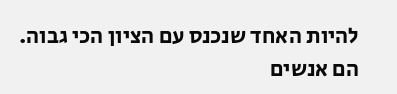להיות האחד שנכנס עם הציון הכי גבוה. הם אנשים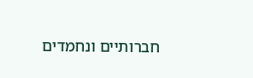חברותיים ונחמדים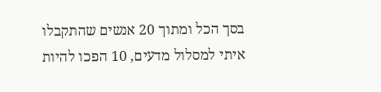בסך הכל ומתוך 20 אנשים שהתקבלו איתי למסלול מדעים, 10 הפכו להיות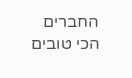החברים הכי טובים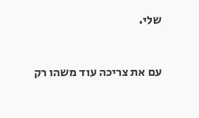שלי.



עם את צריכה עוד משהו רק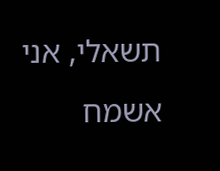תשאלי, אני אשמח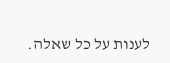לענות על כל שאלה.